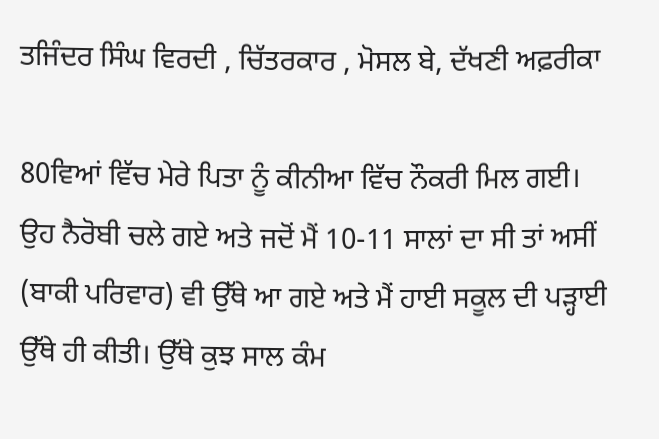ਤਜਿੰਦਰ ਸਿੰਘ ਵਿਰਦੀ , ਚਿੱਤਰਕਾਰ , ਮੋਸਲ ਬੇ, ਦੱਖਣੀ ਅਫ਼ਰੀਕਾ

80ਵਿਆਂ ਵਿੱਚ ਮੇਰੇ ਪਿਤਾ ਨੂੰ ਕੀਨੀਆ ਵਿੱਚ ਨੌਕਰੀ ਮਿਲ ਗਈ। ਉਹ ਨੈਰੋਬੀ ਚਲੇ ਗਏ ਅਤੇ ਜਦੋਂ ਮੈਂ 10-11 ਸਾਲਾਂ ਦਾ ਸੀ ਤਾਂ ਅਸੀਂ (ਬਾਕੀ ਪਰਿਵਾਰ) ਵੀ ਉੱਥੇ ਆ ਗਏ ਅਤੇ ਮੈਂ ਹਾਈ ਸਕੂਲ ਦੀ ਪੜ੍ਹਾਈ ਉੱਥੇ ਹੀ ਕੀਤੀ। ਉੱਥੇ ਕੁਝ ਸਾਲ ਕੰਮ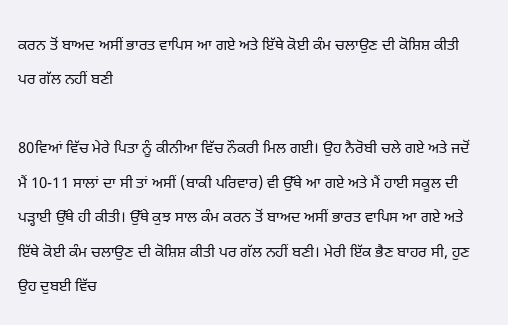ਕਰਨ ਤੋਂ ਬਾਅਦ ਅਸੀਂ ਭਾਰਤ ਵਾਪਿਸ ਆ ਗਏ ਅਤੇ ਇੱਥੇ ਕੋਈ ਕੰਮ ਚਲਾਉਣ ਦੀ ਕੋਸ਼ਿਸ਼ ਕੀਤੀ ਪਰ ਗੱਲ ਨਹੀਂ ਬਣੀ

80ਵਿਆਂ ਵਿੱਚ ਮੇਰੇ ਪਿਤਾ ਨੂੰ ਕੀਨੀਆ ਵਿੱਚ ਨੌਕਰੀ ਮਿਲ ਗਈ। ਉਹ ਨੈਰੋਬੀ ਚਲੇ ਗਏ ਅਤੇ ਜਦੋਂ ਮੈਂ 10-11 ਸਾਲਾਂ ਦਾ ਸੀ ਤਾਂ ਅਸੀਂ (ਬਾਕੀ ਪਰਿਵਾਰ) ਵੀ ਉੱਥੇ ਆ ਗਏ ਅਤੇ ਮੈਂ ਹਾਈ ਸਕੂਲ ਦੀ ਪੜ੍ਹਾਈ ਉੱਥੇ ਹੀ ਕੀਤੀ। ਉੱਥੇ ਕੁਝ ਸਾਲ ਕੰਮ ਕਰਨ ਤੋਂ ਬਾਅਦ ਅਸੀਂ ਭਾਰਤ ਵਾਪਿਸ ਆ ਗਏ ਅਤੇ ਇੱਥੇ ਕੋਈ ਕੰਮ ਚਲਾਉਣ ਦੀ ਕੋਸ਼ਿਸ਼ ਕੀਤੀ ਪਰ ਗੱਲ ਨਹੀਂ ਬਣੀ। ਮੇਰੀ ਇੱਕ ਭੈਣ ਬਾਹਰ ਸੀ, ਹੁਣ ਉਹ ਦੁਬਈ ਵਿੱਚ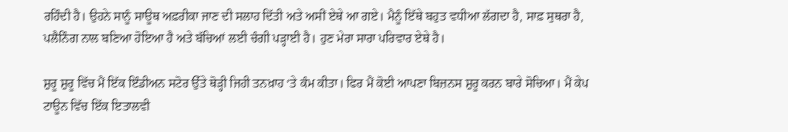ਰਹਿੰਦੀ ਹੈ। ਉਹਨੇ ਸਾਨੂੰ ਸਾਊਥ ਅਫ਼ਰੀਕਾ ਜਾਣ ਦੀ ਸਲਾਹ ਦਿੱਤੀ ਅਤੇ ਅਸੀਂ ਏਥੇ ਆ ਗਏ। ਮੈਨੂੰ ਇੱਥੇ ਬਹੁਤ ਵਧੀਆ ਲੱਗਦਾ ਹੈ, ਸਾਫ਼ ਸੁਥਰਾ ਹੈ, ਪਲੈਨਿੰਗ ਨਾਲ ਬਣਿਆ ਹੋਇਆ ਹੈ ਅਤੇ ਬੱਚਿਆਂ ਲਈ ਚੰਗੀ ਪੜ੍ਹਾਈ ਹੈ। ਹੁਣ ਮੇਰਾ ਸਾਰਾ ਪਰਿਵਾਰ ਏਥੇ ਹੈ।

ਸ਼ੁਰੂ ਸ਼ੁਰੂ ਵਿੱਚ ਮੈਂ ਇੱਕ ਇੰਡੀਅਨ ਸਟੋਰ ਉੱਤੇ ਥੋੜ੍ਹੀ ਜਿਹੀ ਤਨਖ਼ਾਹ ‘ਤੇ ਕੰਮ ਕੀਤਾ। ਫਿਰ ਮੈਂ ਕੋਈ ਆਪਣਾ ਬਿਜ਼ਨਸ ਸ਼ੁਰੂ ਕਰਨ ਬਾਰੇ ਸੋਚਿਆ। ਮੈਂ ਕੇਪ ਟਾਊਨ ਵਿੱਚ ਇੱਕ ਇਤਾਲਵੀ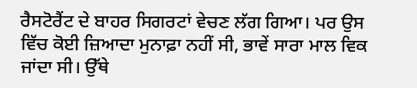ਰੈਸਟੋਰੈਂਟ ਦੇ ਬਾਹਰ ਸਿਗਰਟਾਂ ਵੇਚਣ ਲੱਗ ਗਿਆ। ਪਰ ਉਸ ਵਿੱਚ ਕੋਈ ਜ਼ਿਆਦਾ ਮੁਨਾਫ਼ਾ ਨਹੀਂ ਸੀ, ਭਾਵੇਂ ਸਾਰਾ ਮਾਲ ਵਿਕ ਜਾਂਦਾ ਸੀ। ਉੱਥੇ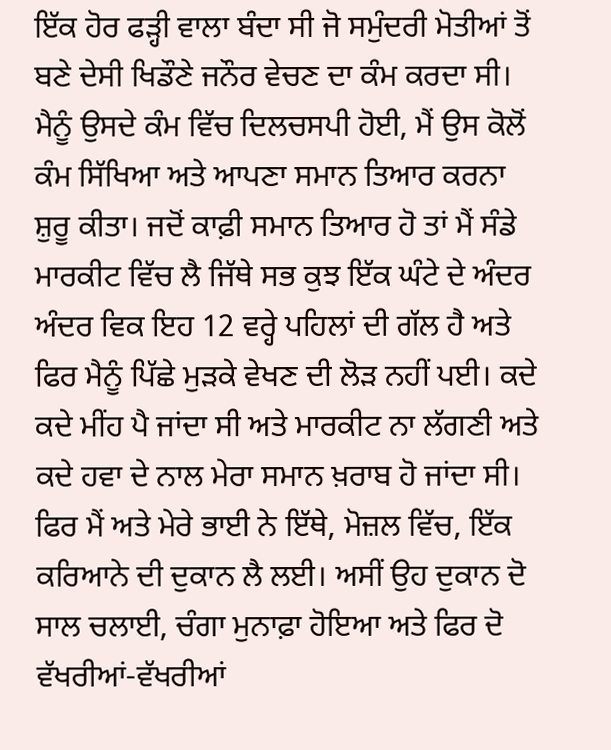ਇੱਕ ਹੋਰ ਫੜ੍ਹੀ ਵਾਲਾ ਬੰਦਾ ਸੀ ਜੋ ਸਮੁੰਦਰੀ ਮੋਤੀਆਂ ਤੋਂ ਬਣੇ ਦੇਸੀ ਖਿਡੌਣੇ ਜਨੌਰ ਵੇਚਣ ਦਾ ਕੰਮ ਕਰਦਾ ਸੀ। ਮੈਨੂੰ ਉਸਦੇ ਕੰਮ ਵਿੱਚ ਦਿਲਚਸਪੀ ਹੋਈ, ਮੈਂ ਉਸ ਕੋਲੋਂ ਕੰਮ ਸਿੱਖਿਆ ਅਤੇ ਆਪਣਾ ਸਮਾਨ ਤਿਆਰ ਕਰਨਾ ਸ਼ੁਰੂ ਕੀਤਾ। ਜਦੋਂ ਕਾਫ਼ੀ ਸਮਾਨ ਤਿਆਰ ਹੋ ਤਾਂ ਮੈਂ ਸੰਡੇ ਮਾਰਕੀਟ ਵਿੱਚ ਲੈ ਜਿੱਥੇ ਸਭ ਕੁਝ ਇੱਕ ਘੰਟੇ ਦੇ ਅੰਦਰ ਅੰਦਰ ਵਿਕ ਇਹ 12 ਵਰ੍ਹੇ ਪਹਿਲਾਂ ਦੀ ਗੱਲ ਹੈ ਅਤੇ ਫਿਰ ਮੈਨੂੰ ਪਿੱਛੇ ਮੁੜਕੇ ਵੇਖਣ ਦੀ ਲੋੜ ਨਹੀਂ ਪਈ। ਕਦੇ ਕਦੇ ਮੀਂਹ ਪੈ ਜਾਂਦਾ ਸੀ ਅਤੇ ਮਾਰਕੀਟ ਨਾ ਲੱਗਣੀ ਅਤੇ ਕਦੇ ਹਵਾ ਦੇ ਨਾਲ ਮੇਰਾ ਸਮਾਨ ਖ਼ਰਾਬ ਹੋ ਜਾਂਦਾ ਸੀ। ਫਿਰ ਮੈਂ ਅਤੇ ਮੇਰੇ ਭਾਈ ਨੇ ਇੱਥੇ, ਮੋਜ਼ਲ ਵਿੱਚ, ਇੱਕ ਕਰਿਆਨੇ ਦੀ ਦੁਕਾਨ ਲੈ ਲਈ। ਅਸੀਂ ਉਹ ਦੁਕਾਨ ਦੋ ਸਾਲ ਚਲਾਈ, ਚੰਗਾ ਮੁਨਾਫ਼ਾ ਹੋਇਆ ਅਤੇ ਫਿਰ ਦੋ ਵੱਖਰੀਆਂ-ਵੱਖਰੀਆਂ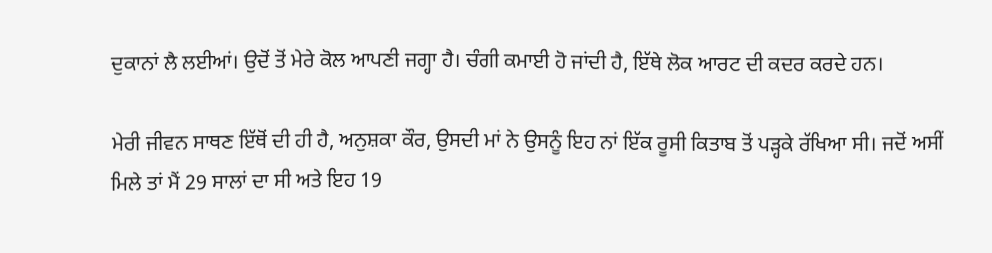ਦੁਕਾਨਾਂ ਲੈ ਲਈਆਂ। ਉਦੋਂ ਤੋਂ ਮੇਰੇ ਕੋਲ ਆਪਣੀ ਜਗ੍ਹਾ ਹੈ। ਚੰਗੀ ਕਮਾਈ ਹੋ ਜਾਂਦੀ ਹੈ, ਇੱਥੇ ਲੋਕ ਆਰਟ ਦੀ ਕਦਰ ਕਰਦੇ ਹਨ।

ਮੇਰੀ ਜੀਵਨ ਸਾਥਣ ਇੱਥੋਂ ਦੀ ਹੀ ਹੈ, ਅਨੁਸ਼ਕਾ ਕੌਰ, ਉਸਦੀ ਮਾਂ ਨੇ ਉਸਨੂੰ ਇਹ ਨਾਂ ਇੱਕ ਰੂਸੀ ਕਿਤਾਬ ਤੋਂ ਪੜ੍ਹਕੇ ਰੱਖਿਆ ਸੀ। ਜਦੋਂ ਅਸੀਂ ਮਿਲੇ ਤਾਂ ਮੈਂ 29 ਸਾਲਾਂ ਦਾ ਸੀ ਅਤੇ ਇਹ 19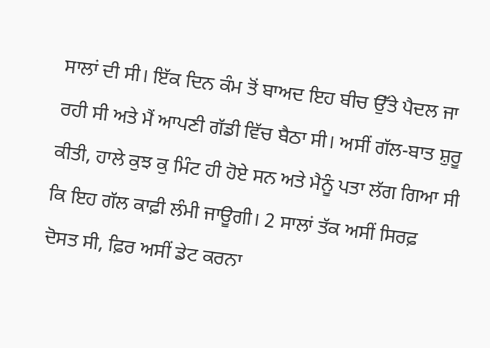ਸਾਲਾਂ ਦੀ ਸੀ। ਇੱਕ ਦਿਨ ਕੰਮ ਤੋਂ ਬਾਅਦ ਇਹ ਬੀਚ ਉੱਤੇ ਪੈਦਲ ਜਾ ਰਹੀ ਸੀ ਅਤੇ ਮੈਂ ਆਪਣੀ ਗੱਡੀ ਵਿੱਚ ਬੈਠਾ ਸੀ। ਅਸੀਂ ਗੱਲ-ਬਾਤ ਸ਼ੁਰੂ ਕੀਤੀ, ਹਾਲੇ ਕੁਝ ਕੁ ਮਿੰਟ ਹੀ ਹੋਏ ਸਨ ਅਤੇ ਮੈਨੂੰ ਪਤਾ ਲੱਗ ਗਿਆ ਸੀ ਕਿ ਇਹ ਗੱਲ ਕਾਫ਼ੀ ਲੰਮੀ ਜਾਊਗੀ। 2 ਸਾਲਾਂ ਤੱਕ ਅਸੀਂ ਸਿਰਫ਼ ਦੋਸਤ ਸੀ, ਫ਼ਿਰ ਅਸੀਂ ਡੇਟ ਕਰਨਾ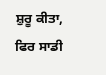ਸ਼ੁਰੂ ਕੀਤਾ, ਫਿਰ ਸਾਡੀ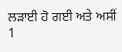ਲੜਾਈ ਹੋ ਗਈ ਅਤੇ ਅਸੀਂ 1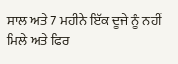ਸਾਲ ਅਤੇ 7 ਮਹੀਨੇ ਇੱਕ ਦੂਜੇ ਨੂੰ ਨਹੀਂ ਮਿਲੇ ਅਤੇ ਫਿਰ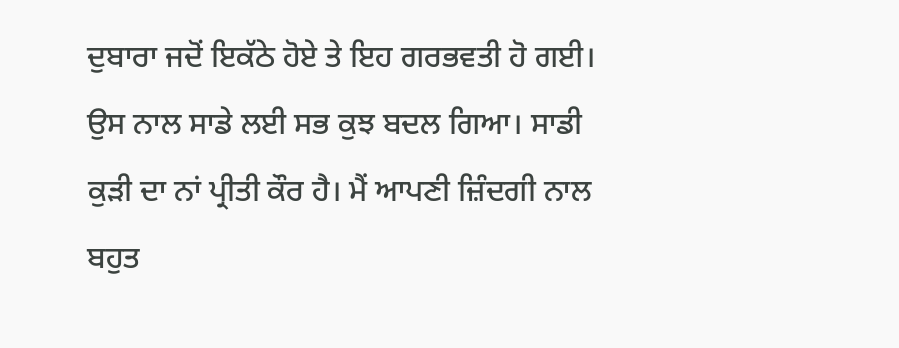ਦੁਬਾਰਾ ਜਦੋਂ ਇਕੱਠੇ ਹੋਏ ਤੇ ਇਹ ਗਰਭਵਤੀ ਹੋ ਗਈ। ਉਸ ਨਾਲ ਸਾਡੇ ਲਈ ਸਭ ਕੁਝ ਬਦਲ ਗਿਆ। ਸਾਡੀ ਕੁੜੀ ਦਾ ਨਾਂ ਪ੍ਰੀਤੀ ਕੌਰ ਹੈ। ਮੈਂ ਆਪਣੀ ਜ਼ਿੰਦਗੀ ਨਾਲ ਬਹੁਤ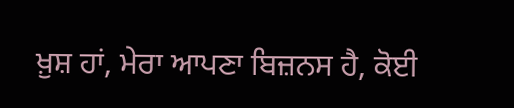ਖ਼ੁਸ਼ ਹਾਂ, ਮੇਰਾ ਆਪਣਾ ਬਿਜ਼ਨਸ ਹੈ, ਕੋਈ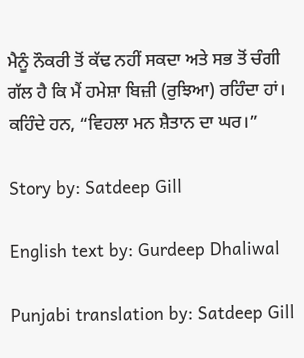ਮੈਨੂੰ ਨੌਕਰੀ ਤੋਂ ਕੱਢ ਨਹੀਂ ਸਕਦਾ ਅਤੇ ਸਭ ਤੋਂ ਚੰਗੀ ਗੱਲ ਹੈ ਕਿ ਮੈਂ ਹਮੇਸ਼ਾ ਬਿਜ਼ੀ (ਰੁਝਿਆ) ਰਹਿੰਦਾ ਹਾਂ। ਕਹਿੰਦੇ ਹਨ, “ਵਿਹਲਾ ਮਨ ਸ਼ੈਤਾਨ ਦਾ ਘਰ।”

Story by: Satdeep Gill

English text by: Gurdeep Dhaliwal

Punjabi translation by: Satdeep Gill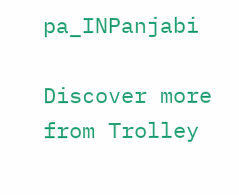pa_INPanjabi

Discover more from Trolley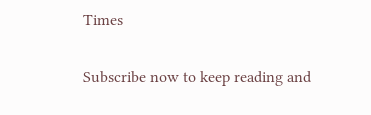Times

Subscribe now to keep reading and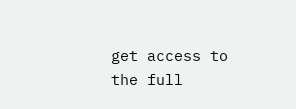get access to the full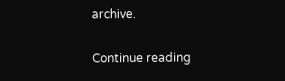archive.

Continue reading